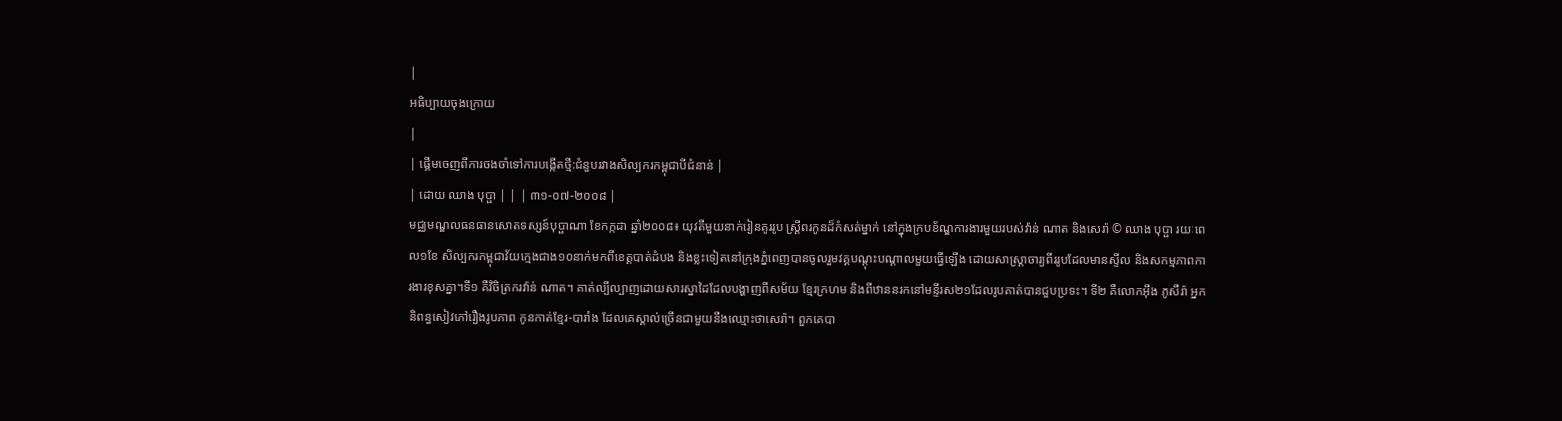|
អធិប្បាយចុងក្រោយ
|
| ផ្តើមចេញពីការចងចាំទៅការបង្កើតថ្មី:ជំនួបរវាងសិល្បករកម្ពុជាបីជំនាន់ |
| ដោយ ឈាង បុប្ផា | | | ៣១-០៧-២០០៨ |
មជ្ឈមណ្ឌលធនធានសោតទស្សន៍បុប្ផាណា ខែកក្កដា ឆ្នាំ២០០៨៖ យុវតីមួយនាក់រៀនគូររូប ស្រ្តីពរកូនដ៏កំសត់ម្នាក់ នៅក្នុងក្របខ័ណ្ឌការងារមួយរបស់វ៉ាន់ ណាត និងសេរ៉ា © ឈាង បុប្ផា រយៈពេល១ខែ សិល្បករកម្ពុជាវ័យក្មេងជាង១០នាក់មកពីខេត្តបាត់ដំបង និងខ្លះទៀតនៅក្រុងភ្នំពេញបានចូលរួមវគ្គបណ្តុះបណ្តាលមួយធ្វើឡើង ដោយសាស្ត្រាចារ្យពីររូបដែលមានស្ទីល និងសកម្មភាពការងារខុសគ្នា។ទី១ គឺវិចិត្រករវ៉ាន់ ណាត។ គាត់ល្បីល្បាញដោយសារស្នាដៃដែលបង្ហាញពីសម័យ ខ្មែរក្រហម និងពីឋាននរកនៅមន្ទីរស២១ដែលរូបគាត់បានជួបប្រទះ។ ទី២ គឺលោកអ៊ឹង ភូសឺរ៉ា អ្នកនិពន្ធសៀវភៅរឿងរូបភាព កូនកាត់ខ្មែរ-បារាំង ដែលគេស្គាល់ច្រើនជាមួយនឹងឈ្មោះថាសេរ៉ា។ ពួកគេបា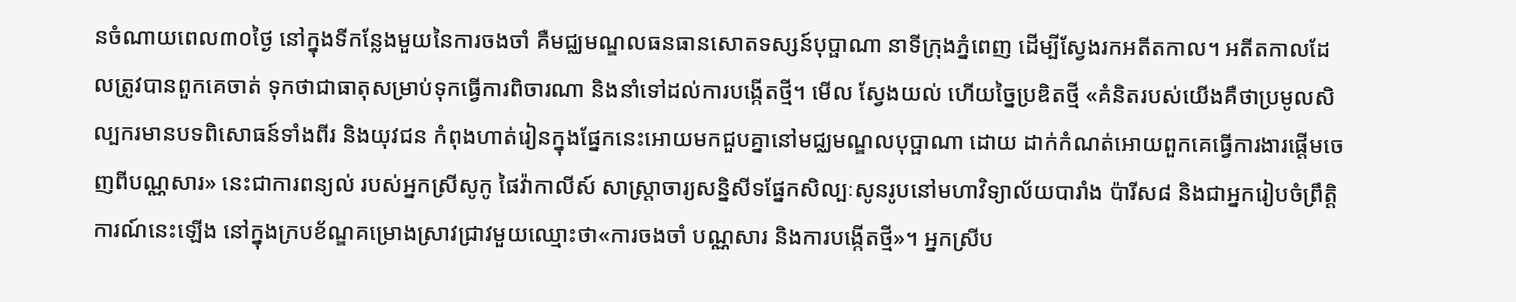នចំណាយពេល៣០ថ្ងៃ នៅក្នុងទីកន្លែងមួយនៃការចងចាំ គឺមជ្ឈមណ្ឌលធនធានសោតទស្សន៍បុប្ផាណា នាទីក្រុងភ្នំពេញ ដើម្បីស្វែងរកអតីតកាល។ អតីតកាលដែលត្រូវបានពួកគេចាត់ ទុកថាជាធាតុសម្រាប់ទុកធ្វើការពិចារណា និងនាំទៅដល់ការបង្កើតថ្មី។ មើល ស្វែងយល់ ហើយច្នៃប្រឌិតថ្មី «គំនិតរបស់យើងគឺថាប្រមូលសិល្បករមានបទពិសោធន៍ទាំងពីរ និងយុវជន កំពុងហាត់រៀនក្នុងផ្នែកនេះអោយមកជួបគ្នានៅមជ្ឈមណ្ឌលបុប្ផាណា ដោយ ដាក់កំណត់អោយពួកគេធ្វើការងារផ្តើមចេញពីបណ្ណសារ» នេះជាការពន្យល់ របស់អ្នកស្រីសូកូ ផៃវ៉ាកាលីស៍ សាស្ត្រាចារ្យសន្និសីទផ្នែកសិល្បៈសូនរូបនៅមហាវិទ្យាល័យបារាំង ប៉ារីស៨ និងជាអ្នករៀបចំព្រឹត្តិការណ៍នេះឡើង នៅក្នុងក្របខ័ណ្ឌគម្រោងស្រាវជ្រាវមួយឈ្មោះថា«ការចងចាំ បណ្ណសារ និងការបង្កើតថ្មី»។ អ្នកស្រីប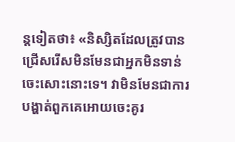ន្តទៀតថា៖ «និស្សិតដែលត្រូវបានជ្រើសរើសមិនមែនជាអ្នកមិនទាន់ចេះសោះនោះទេ។ វាមិនមែនជាការបង្ហាត់ពួកគេអោយចេះគូរ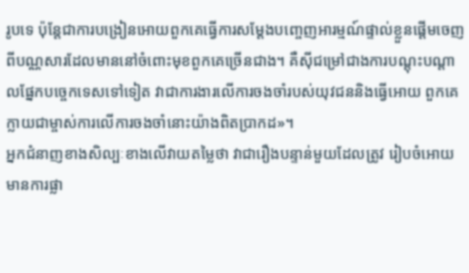រូបទេ ប៉ុន្តែជាការបង្រៀនអោយពួកគេធ្វើការសម្តែងបញ្ចេញអារម្មណ៍ផ្ទាល់ខ្លួនផ្តើមចេញពីបណ្ណសារដែលមាននៅចំពោះមុខពួកគេច្រើនជាង។ គឺស៊ីជម្រៅជាងការបណ្តុះបណ្តាលផ្នែកបច្ចេកទេសទៅទៀត វាជាការងារលើការចងចាំរបស់យុវជននិងធ្វើអោយ ពួកគេក្លាយជាម្ចាស់ការលើការចងចាំនោះយ៉ាងពិតប្រាកដ»។
អ្នកជំនាញខាងសិល្បៈខាងលើវាយតម្លៃថា វាជារឿងបន្ទាន់មួយដែលត្រូវ រៀបចំអោយមានការផ្លា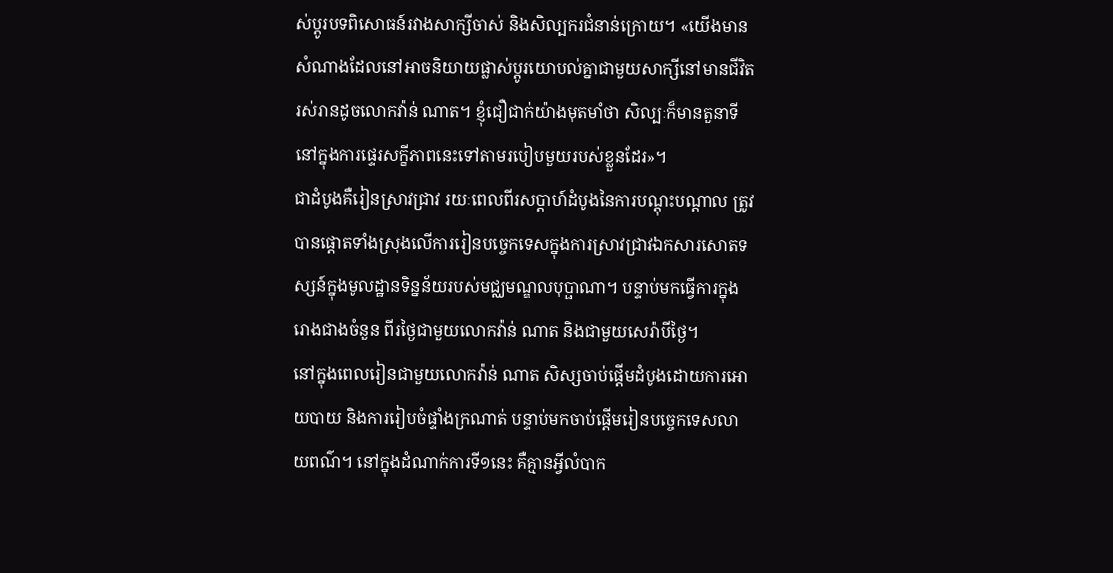ស់ប្តូរបទពិសោធន៍រវាងសាក្សីចាស់ និងសិល្បករជំនាន់ក្រោយ។ «យើងមានសំណាងដែលនៅអាចនិយាយផ្លាស់ប្តូរយោបល់គ្នាជាមួយសាក្សីនៅមានជីវិតរស់រានដូចលោកវ៉ាន់ ណាត។ ខ្ញុំជឿជាក់យ៉ាងមុតមាំថា សិល្បៈក៏មានតួនាទីនៅក្នុងការផ្ទេរសក្ខីភាពនេះទៅតាមរបៀបមួយរបស់ខ្លួនដែរ»។
ជាដំបូងគឺរៀនស្រាវជ្រាវ រយៈពេលពីរសប្តាហ៍ដំបូងនៃការបណ្តុះបណ្តាល ត្រូវបានផ្តោតទាំងស្រុងលើការរៀនបច្ចេកទេសក្នុងការស្រាវជ្រាវឯកសារសោតទស្សន៍ក្នុងមូលដ្ឋានទិន្នន័យរបស់មជ្ឈមណ្ឌលបុប្ផាណា។ បន្ទាប់មកធ្វើការក្នុងរោងជាងចំនួន ពីរថ្ងៃជាមួយលោកវ៉ាន់ ណាត និងជាមួយសេរ៉ាបីថ្ងៃ។
នៅក្នុងពេលរៀនជាមួយលោកវ៉ាន់ ណាត សិស្សចាប់ផ្តើមដំបូងដោយការអោយបាយ និងការរៀបចំផ្ទាំងក្រណាត់ បន្ទាប់មកចាប់ផ្តើមរៀនបច្ចេកទេសលាយពណ៌។ នៅក្នុងដំណាក់ការទី១នេះ គឺគ្មានអ្វីលំបាក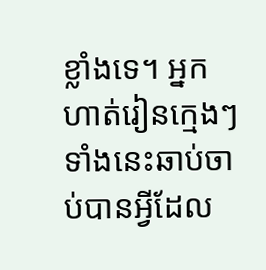ខ្លាំងទេ។ អ្នកហាត់រៀនក្មេងៗទាំងនេះឆាប់ចាប់បានអ្វីដែល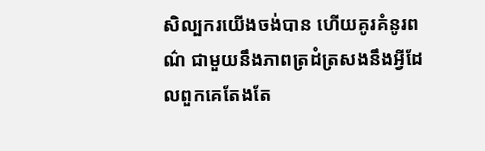សិល្បករយើងចង់បាន ហើយគូរគំនូរពណ៌ ជាមួយនឹងភាពត្រដំត្រសងនឹងអ្វីដែលពួកគេតែងតែ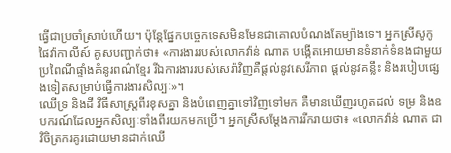ធ្វើជាប្រចាំស្រាប់ហើយ។ ប៉ុន្តែផ្នែកបច្ចេកទេសមិនមែនជាគោលបំណងតែម្យ៉ាងទេ។ អ្នកស្រីសូកូ ផៃវ៉ាកាលីស៍ គូសបញ្ជាក់ថា៖ «ការងាររបស់លោកវ៉ាន់ ណាត បង្កើតអោយមានទំនាក់ទំនងជាមួយ ប្រពៃណីផ្ទាំងគំនូរពណ៌ខ្មែរ រីឯការងាររបស់សេរ៉ាវិញគឺផ្តល់នូវសេរីភាព ផ្តល់នូវគន្លឹះ និងរបៀបផ្សេងទៀតសម្រាប់ធ្វើការងារសិល្បៈ»។
ឈើទ្រ និងដី វិធីសាស្រ្តពីរខុសគ្នា និងបំពេញគ្នាទៅវិញទៅមក គឺមានឃើញរហូតដល់ ទម្រ និងឧបករណ៍ដែលអ្នកសិល្បៈទាំងពីរយកមកប្រើ។ អ្នកស្រីសម្តែងការរីករាយថា៖ «លោកវ៉ាន់ ណាត ជាវិចិត្រករគូរដោយមានដាក់ឈើ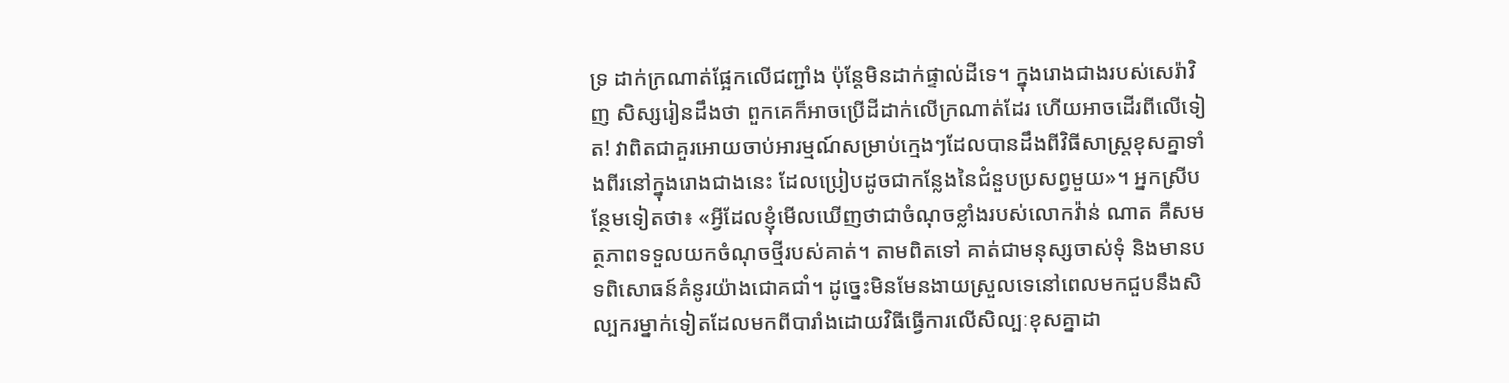ទ្រ ដាក់ក្រណាត់ផ្អែកលើជញ្ជាំង ប៉ុន្តែមិនដាក់ផ្ទាល់ដីទេ។ ក្នុងរោងជាងរបស់សេរ៉ាវិញ សិស្សរៀនដឹងថា ពួកគេក៏អាចប្រើដីដាក់លើក្រណាត់ដែរ ហើយអាចដើរពីលើទៀត! វាពិតជាគួរអោយចាប់អារម្មណ៍សម្រាប់ក្មេងៗដែលបានដឹងពីវិធីសាស្រ្តខុសគ្នាទាំងពីរនៅក្នុងរោងជាងនេះ ដែលប្រៀបដូចជាកន្លែងនៃជំនួបប្រសព្វមួយ»។ អ្នកស្រីបន្ថែមទៀតថា៖ «អ្វីដែលខ្ញុំមើលឃើញថាជាចំណុចខ្លាំងរបស់លោកវ៉ាន់ ណាត គឺសមត្ថភាពទទួលយកចំណុចថ្មីរបស់គាត់។ តាមពិតទៅ គាត់ជាមនុស្សចាស់ទុំ និងមានបទពិសោធន៍គំនូរយ៉ាងជោគជាំ។ ដូច្នេះមិនមែនងាយស្រួលទេនៅពេលមកជួបនឹងសិល្បករម្នាក់ទៀតដែលមកពីបារាំងដោយវិធីធ្វើការលើសិល្បៈខុសគ្នាដា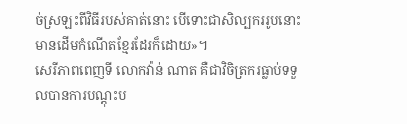ច់ស្រឡះពីវិធីរបស់គាត់នោះ បើទោះជាសិល្បកររូបនោះមានដើមកំណើតខ្មែរដែរក៏ដោយ»។
សេរីភាពពេញទី លោកវ៉ាន់ ណាត គឺជាវិចិត្រករធ្លាប់ទទួលបានការបណ្តុះប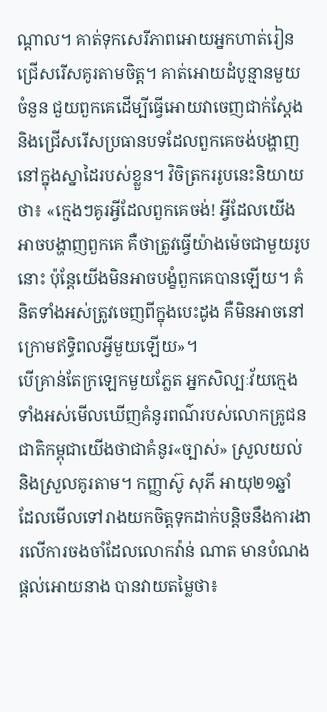ណ្តាល។ គាត់ទុកសេរីភាពអោយអ្នកហាត់រៀនជ្រើសរើសគូរតាមចិត្ត។ គាត់អោយដំបូន្មានមួយចំនួន ជួយពួកគេដើម្បីធ្វើអោយវាចេញជាក់ស្តែងនិងជ្រើសរើសប្រធានបទដែលពួកគេចង់បង្ហាញនៅក្នុងស្នាដៃរបស់ខ្លួន។ វិចិត្រកររូបនេះនិយាយថា៖ «ក្មេងៗគូរអ្វីដែលពួកគេចង់! អ្វីដែលយើងអាចបង្ហាញពួកគេ គឺថាត្រូវធ្វើយ៉ាងម៉េចជាមួយរូបនោះ ប៉ុន្តែយើងមិនអាចបង្ខំពួកគេបានឡើយ។ គំនិតទាំងអស់ត្រូវចេញពីក្នុងបេះដូង គឺមិនអាចនៅក្រោមឥទ្ធិពលអ្វីមួយឡើយ»។
បើគ្រាន់តែក្រឡេកមួយភ្លែត អ្នកសិល្បៈវ័យក្មេងទាំងអស់មើលឃើញគំនូរពណ៌របស់លោកគ្រូជនជាតិកម្ពុជាយើងថាជាគំនូរ«ច្បាស់» ស្រួលយល់ និងស្រួលគូរតាម។ កញ្ញាស៊ូ សុភី អាយុ២១ឆ្នាំ ដែលមើលទៅរាងយកចិត្តទុកដាក់បន្តិចនឹងការងារលើការចងចាំដែលលោកវ៉ាន់ ណាត មានបំណងផ្តល់អោយនាង បានវាយតម្លៃថា៖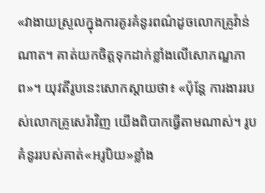«វាងាយស្រួលក្នុងការគូរគំនូរពណ៌ដូចលោកគ្រូវ៉ាន់ ណាត។ គាត់យកចិត្តទុកដាក់ខ្លាំងលើសោភណ្ឌភាព»។ យុវតីរូបនេះសោកស្តាយថា៖ «ប៉ុន្តែ ការងាររបស់លោកគ្រូសេរ៉ាវិញ យើងពិបាកធ្វើតាមណាស់។ រូបគំនូររបស់គាត់«អរូបិយ»ខ្លាំង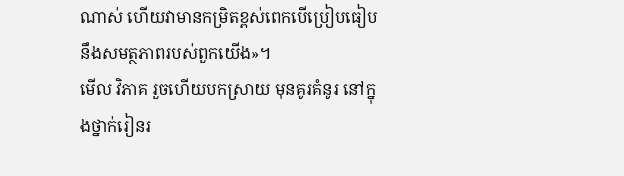ណាស់ ហើយវាមានកម្រិតខ្ពស់ពេកបើប្រៀបធៀបនឹងសមត្ថភាពរបស់ពួកយើង»។
មើល វិភាគ រួចហើយបកស្រាយ មុនគូរគំនូរ នៅក្នុងថ្នាក់រៀនរ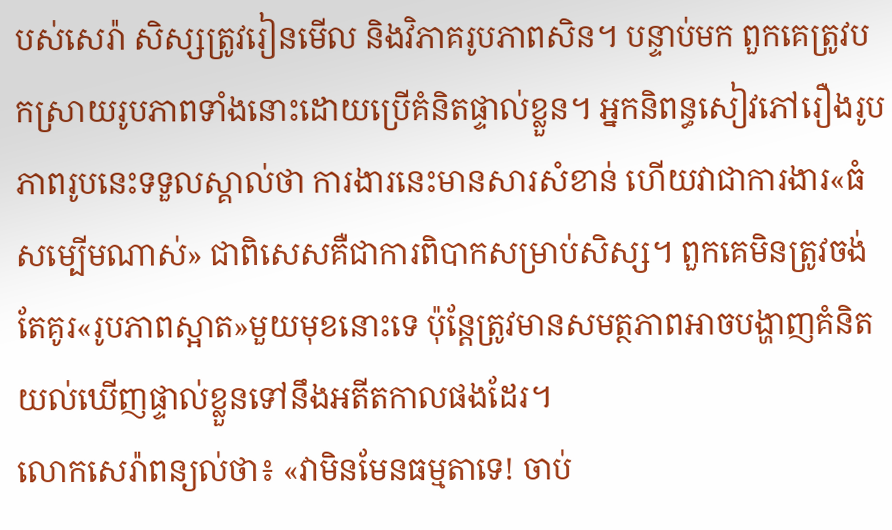បស់សេរ៉ា សិស្សត្រូវរៀនមើល និងវិភាគរូបភាពសិន។ បន្ទាប់មក ពួកគេត្រូវបកស្រាយរូបភាពទាំងនោះដោយប្រើគំនិតផ្ទាល់ខ្លួន។ អ្នកនិពន្ធសៀវភៅរឿងរូបភាពរូបនេះទទួលស្គាល់ថា ការងារនេះមានសារសំខាន់ ហើយវាជាការងារ«ធំសម្បើមណាស់» ជាពិសេសគឺជាការពិបាកសម្រាប់សិស្ស។ ពួកគេមិនត្រូវចង់តែគូរ«រូបភាពស្អាត»មួយមុខនោះទេ ប៉ុន្តែត្រូវមានសមត្ថភាពអាចបង្ហាញគំនិតយល់ឃើញផ្ទាល់ខ្លួនទៅនឹងអតីតកាលផងដែរ។
លោកសេរ៉ាពន្យល់ថា៖ «វាមិនមែនធម្មតាទេ! ចាប់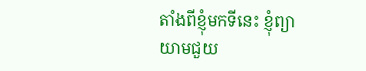តាំងពីខ្ញុំមកទីនេះ ខ្ញុំព្យាយាមជួយ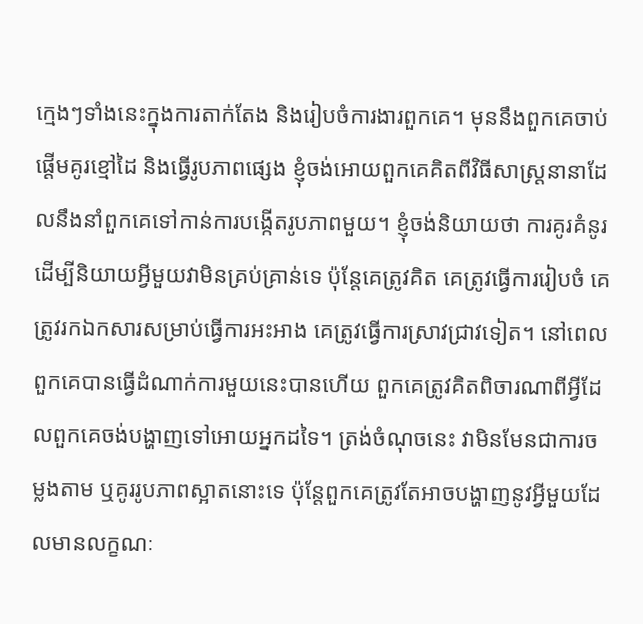ក្មេងៗទាំងនេះក្នុងការតាក់តែង និងរៀបចំការងារពួកគេ។ មុននឹងពួកគេចាប់ផ្តើមគូរខ្មៅដៃ និងធ្វើរូបភាពផ្សេង ខ្ញុំចង់អោយពួកគេគិតពីវិធីសាស្រ្តនានាដែលនឹងនាំពួកគេទៅកាន់ការបង្កើតរូបភាពមួយ។ ខ្ញុំចង់និយាយថា ការគូរគំនូរដើម្បីនិយាយអ្វីមួយវាមិនគ្រប់គ្រាន់ទេ ប៉ុន្តែគេត្រូវគិត គេត្រូវធ្វើការរៀបចំ គេត្រូវរកឯកសារសម្រាប់ធ្វើការអះអាង គេត្រូវធ្វើការស្រាវជ្រាវទៀត។ នៅពេលពួកគេបានធ្វើដំណាក់ការមួយនេះបានហើយ ពួកគេត្រូវគិតពិចារណាពីអ្វីដែលពួកគេចង់បង្ហាញទៅអោយអ្នកដទៃ។ ត្រង់ចំណុចនេះ វាមិនមែនជាការចម្លងតាម ឬគូររូបភាពស្អាតនោះទេ ប៉ុន្តែពួកគេត្រូវតែអាចបង្ហាញនូវអ្វីមួយដែលមានលក្ខណៈ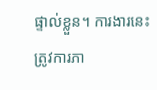ផ្ទាល់ខ្លួន។ ការងារនេះត្រូវការភា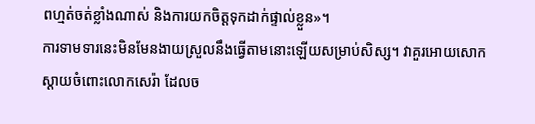ពហ្មត់ចត់ខ្លាំងណាស់ និងការយកចិត្តទុកដាក់ផ្ទាល់ខ្លួន»។
ការទាមទារនេះមិនមែនងាយស្រួលនឹងធ្វើតាមនោះឡើយសម្រាប់សិស្ស។ វាគួរអោយសោកស្តាយចំពោះលោកសេរ៉ា ដែលច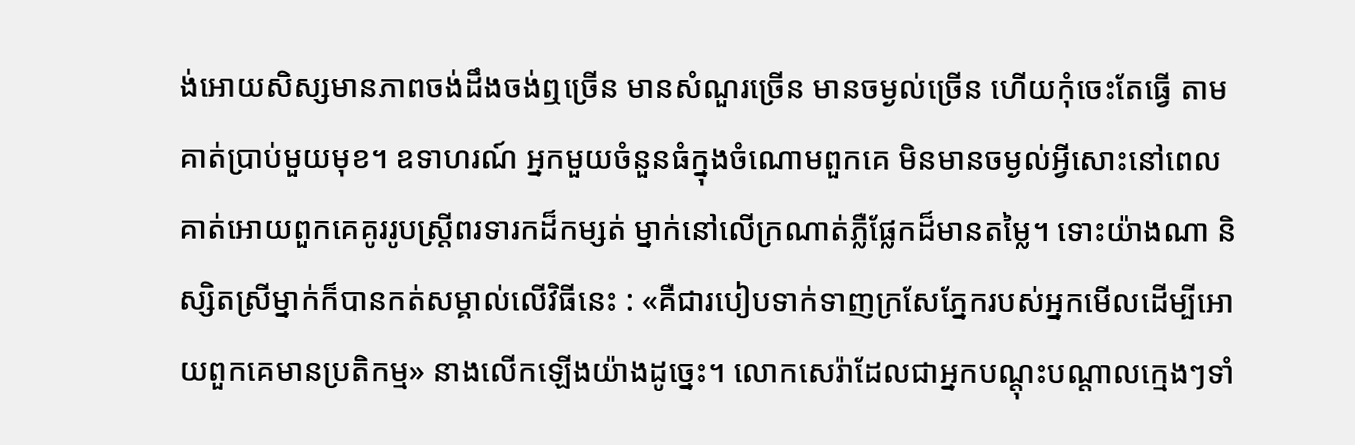ង់អោយសិស្សមានភាពចង់ដឹងចង់ឮច្រើន មានសំណួរច្រើន មានចម្ងល់ច្រើន ហើយកុំចេះតែធ្វើ តាមគាត់ប្រាប់មួយមុខ។ ឧទាហរណ៍ អ្នកមួយចំនួនធំក្នុងចំណោមពួកគេ មិនមានចម្ងល់អ្វីសោះនៅពេលគាត់អោយពួកគេគូររូបស្រ្តីពរទារកដ៏កម្សត់ ម្នាក់នៅលើក្រណាត់ភ្លឺផ្លែកដ៏មានតម្លៃ។ ទោះយ៉ាងណា និស្សិតស្រីម្នាក់ក៏បានកត់សម្គាល់លើវិធីនេះ : «គឺជារបៀបទាក់ទាញក្រសែភ្នែករបស់អ្នកមើលដើម្បីអោយពួកគេមានប្រតិកម្ម» នាងលើកឡើងយ៉ាងដូច្នេះ។ លោកសេរ៉ាដែលជាអ្នកបណ្តុះបណ្តាលក្មេងៗទាំ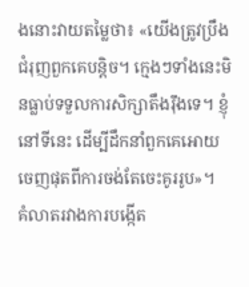ងនោះវាយតម្លៃថា៖ «យើងត្រូវប្រឹងជំរុញពួកគេបន្តិច។ ក្មេងៗទាំងនេះមិនធ្លាប់ទទួលការសិក្សាតឹងរ៉ឹងទេ។ ខ្ញុំនៅទីនេះ ដើម្បីដឹកនាំពួកគេអោយចេញផុតពីការចង់តែចេះគូររូប»។
គំលាតរវាងការបង្កើត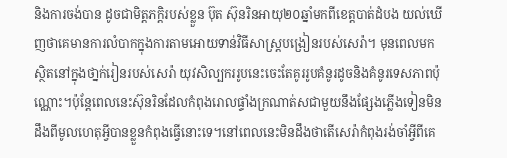និងការចង់បាន ដូចជាមិត្តភក្តិរបស់ខ្លួន ប៊ុត ស៊ុនរិនអាយុ២០ឆ្នាំមកពីខេត្តបាត់ដំបង យល់ឃើញថាគេមានការលំបាកក្នុងការតាមអោយទាន់វិធីសាស្រ្តបង្រៀនរបស់សេរ៉ា។ មុនពេលមកស្ថិតនៅក្នុងថា្នក់រៀនរបស់សេរ៉ា យុវសិល្បកររូបនេះចេះតែគូររូបគំនូរដូចនិងគំនូរទេសភាពប៉ុណ្ណោះ។ប៉ុន្តែពេលនេះស៊ុនរិនដែលកំពុងរោលផ្ទាំងក្រណាត់សជាមួយនឹងផ្សែងភ្លើងទៀនមិនដឹងពីមូលហេតុអ្វីបានខ្លួនកំពុងធ្វើនោះទេ។នៅពេលនេះមិនដឹងថាតើសេរ៉ាកំពុងរង់ចាំអ្វីពីគេ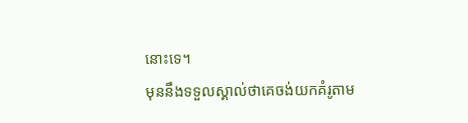នោះទេ។
មុននឹងទទួលស្គាល់ថាគេចង់យកគំរូតាម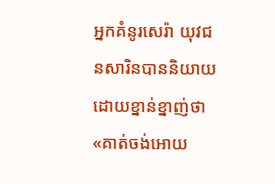អ្នកគំនូរសេរ៉ា យុវជនសារិនបាននិយាយដោយខ្នាន់ខ្នាញ់ថា«គាត់ចង់អោយ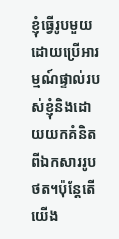ខ្ញុំធ្វើរូបមួយដោយប្រើអារម្មណ៍ផ្ទាល់របស់ខ្ញុំនិងដោយយកគំនិតពីឯកសាររូបថត។ប៉ុន្តែតើយើង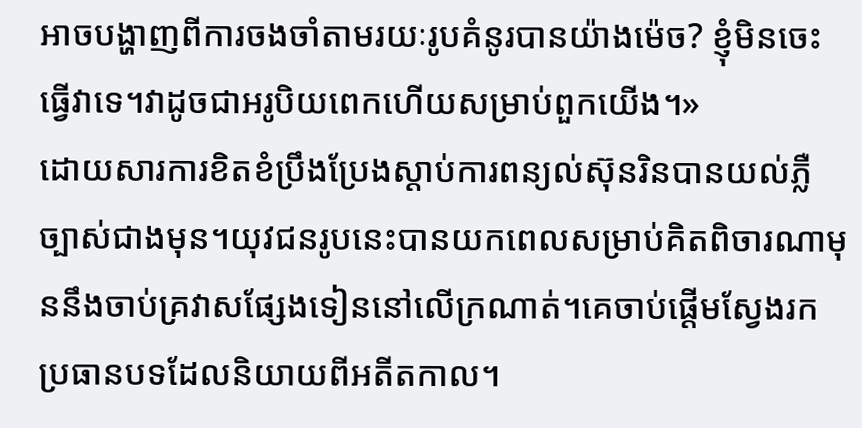អាចបង្ហាញពីការចងចាំតាមរយៈរូបគំនូរបានយ៉ាងម៉េច? ខ្ញុំមិនចេះធ្វើវាទេ។វាដូចជាអរូបិយពេកហើយសម្រាប់ពួកយើង។»
ដោយសារការខិតខំប្រឹងប្រែងស្តាប់ការពន្យល់ស៊ុនរិនបានយល់ភ្លឺច្បាស់ជាងមុន។យុវជនរូបនេះបានយកពេលសម្រាប់គិតពិចារណាមុននឹងចាប់គ្រវាសផ្សែងទៀននៅលើក្រណាត់។គេចាប់ផ្តើមស្វែងរកប្រធានបទដែលនិយាយពីអតីតកាល។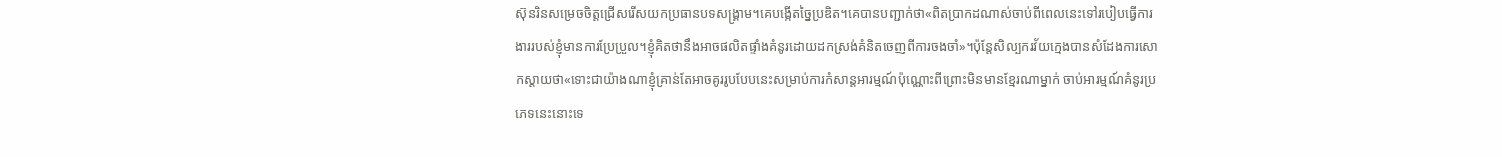ស៊ុនរិនសម្រេចចិត្តជ្រើសរើសយកប្រធានបទសង្រ្គាម។គេបង្កើតច្នៃប្រឌិត។គេបានបញ្ជាក់ថា«ពិតប្រាកដណាស់ចាប់ពីពេលនេះទៅរបៀបធ្វើការងាររបស់ខ្ញុំមានការប្រែប្រួល។ខ្ញុំគិតថានឹងអាចផលិតផ្ទាំងគំនូរដោយដកស្រង់គំនិតចេញពីការចងចាំ»។ប៉ុន្តែសិល្បករវ័យក្មេងបានសំដែងការសោកស្តាយថា«ទោះជាយ៉ាងណាខ្ញុំគ្រាន់តែអាចគូររូបបែបនេះសម្រាប់ការកំសាន្តអារម្មណ៍ប៉ុណ្ណោះពីព្រោះមិនមានខ្មែរណាម្នាក់ ចាប់អារម្មណ៍គំនូរប្រភេទនេះនោះទេ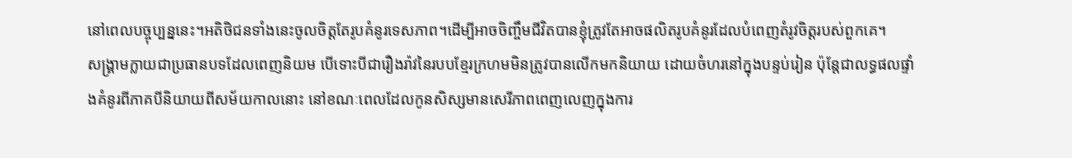នៅពេលបច្ចុប្បន្ននេះ។អតិថិជនទាំងនេះចូលចិត្តតែរូបគំនូរទេសភាព។ដើម្បីអាចចិញ្ចឹមជីវិតបានខ្ញុំត្រូវតែអាចផលិតរូបគំនូរដែលបំពេញតំរូវចិត្តរបស់ពួកគេ។
សង្រ្គាមក្លាយជាប្រធានបទដែលពេញនិយម បើទោះបីជារឿងរ៉ាវនៃរបបខ្មែរក្រហមមិនត្រូវបានលើកមកនិយាយ ដោយចំហរនៅក្នុងបន្ទប់រៀន ប៉ុន្តែជាលទ្ធផលផ្ទាំងគំនូរពីភាគបីនិយាយពីសម័យកាលនោះ នៅខណៈពេលដែលកូនសិស្សមានសេរីភាពពេញលេញក្នុងការ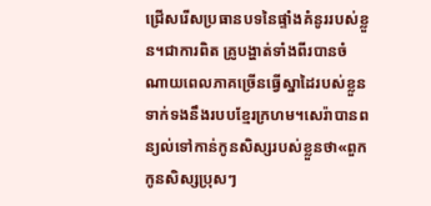ជ្រើសរើសប្រធានបទនៃផ្ទាំងគំនូររបស់ខ្លួន។ជាការពិត គ្រូបង្ហាត់ទាំងពីរបានចំណាយពេលភាគច្រើនធ្វើស្នាដៃរបស់ខ្លួនទាក់ទងនឹងរបបខ្មែរក្រហម។សេរ៉ាបានពន្យល់ទៅកាន់កូនសិស្សរបស់ខ្លួនថា«ពួកកូនសិស្សប្រុសៗ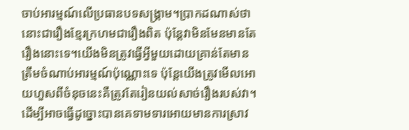ចាប់អារម្មណ៍លើប្រធានបទសង្រ្គាម។ប្រាកដណាស់ថានោះជារឿងខ្មែរក្រហមជារឿងពិត ប៉ុន្តែវាមិនមែនមានតែរឿងនោះទេ។យើងមិនត្រូវធ្វើអ្វីមួយដោយគ្រាន់តែមានត្រឹមចំណាប់អារម្មណ៍ប៉ុណ្ណោះទេ ប៉ុន្តែយើងត្រូវមើលអោយហួសពីចំនុចនេះគឺត្រូវតែរៀនយល់សាច់រឿងរបស់វា។ដើម្បីអាចធ្វើដូច្នោះបានគេទាមទារអោយមានការស្រាវ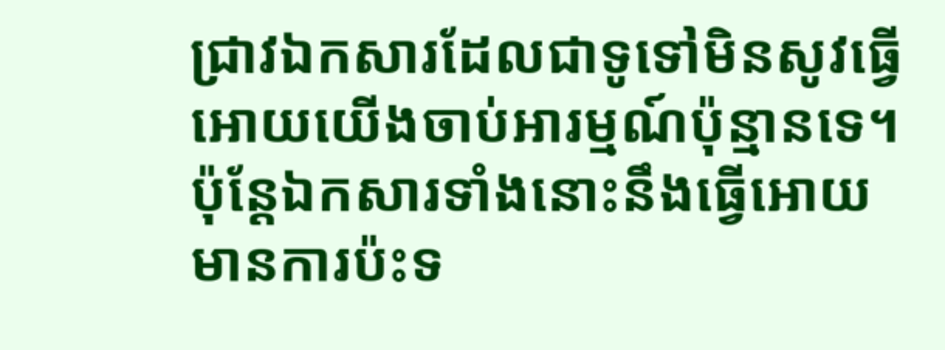ជ្រាវឯកសារដែលជាទូទៅមិនសូវធ្វើអោយយើងចាប់អារម្មណ៍ប៉ុន្មានទេ។ប៉ុន្តែឯកសារទាំងនោះនឹងធ្វើអោយមានការប៉ះទ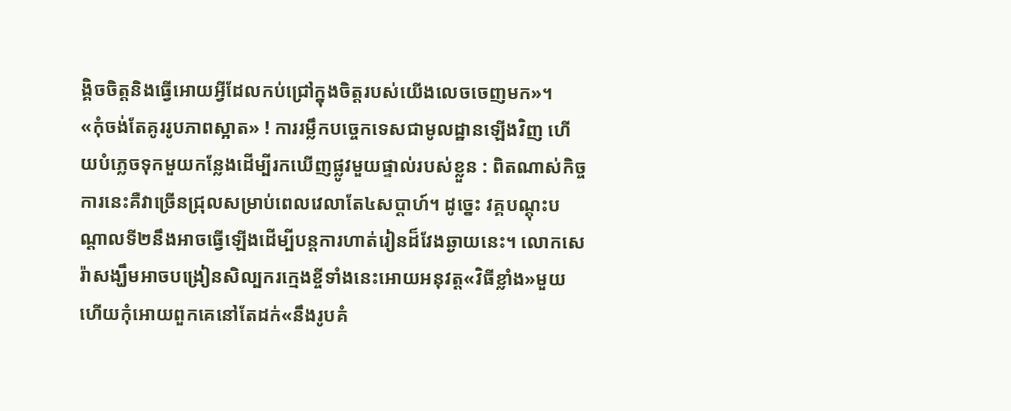ង្គិចចិត្តនិងធ្វើអោយអ្វីដែលកប់ជ្រៅក្នុងចិត្តរបស់យើងលេចចេញមក»។
«កុំចង់តែគូររូបភាពស្អាត» ! ការរម្លឹកបច្ចេកទេសជាមូលដ្ឋានឡើងវិញ ហើយបំភ្លេចទុកមួយកន្លែងដើម្បីរកឃើញផ្លូវមួយផ្ទាល់របស់ខ្លួន : ពិតណាស់កិច្ចការនេះគឺវាច្រើនជ្រុលសម្រាប់ពេលវេលាតែ៤សប្តាហ៍។ ដូច្នេះ វគ្គបណ្តុះបណ្តាលទី២នឹងអាចធ្វើឡើងដើម្បីបន្តការហាត់រៀនដ៏វែងឆ្ងាយនេះ។ លោកសេរ៉ាសង្ឃឹមអាចបង្រៀនសិល្បករក្មេងខ្ចីទាំងនេះអោយអនុវត្ត«វិធីខ្លាំង»មួយ ហើយកុំអោយពួកគេនៅតែដក់«នឹងរូបគំ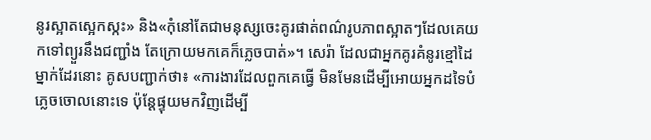នូរស្អាតស្អេកស្កះ» និង«កុំនៅតែជាមនុស្សចេះគូរផាត់ពណ៌រូបភាពស្អាតៗដែលគេយកទៅព្យួរនឹងជញ្ជាំង តែក្រោយមកគេក៏ភ្លេចបាត់»។ សេរ៉ា ដែលជាអ្នកគូរគំនូរខ្មៅដៃម្នាក់ដែរនោះ គូសបញ្ជាក់ថា៖ «ការងារដែលពួកគេធ្វើ មិនមែនដើម្បីអោយអ្នកដទៃបំភ្លេចចោលនោះទេ ប៉ុន្តែផ្ទុយមកវិញដើម្បី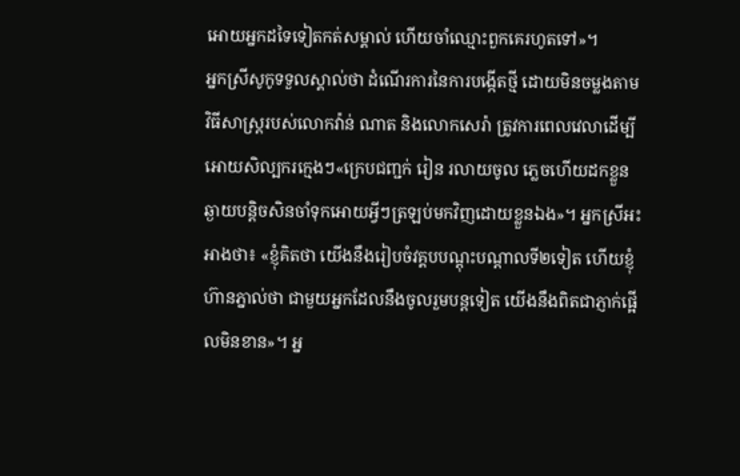អោយអ្នកដទៃទៀតកត់សម្គាល់ ហើយចាំឈ្មោះពួកគេរហូតទៅ»។
អ្នកស្រីសូកូទទួលស្គាល់ថា ដំណើរការនៃការបង្កើតថ្មី ដោយមិនចម្លងតាមវិធីសាស្រ្តរបស់លោកវ៉ាន់ ណាត និងលោកសេរ៉ា ត្រូវការពេលវេលាដើម្បីអោយសិល្បករក្មេងៗ«ក្រេបជញ្ជក់ រៀន រលាយចូល ភ្លេចហើយដកខ្លួនឆ្ងាយបន្តិចសិនចាំទុកអោយអ្វីៗត្រឡប់មកវិញដោយខ្លួនឯង»។ អ្នកស្រីអះអាងថា៖ «ខ្ញុំគិតថា យើងនឹងរៀបចំវគ្គបបណ្តុះបណ្តាលទី២ទៀត ហើយខ្ញុំហ៊ានភ្នាល់ថា ជាមួយអ្នកដែលនឹងចូលរួមបន្តទៀត យើងនឹងពិតជាភ្ញាក់ផ្អើលមិនខាន»។ អ្ន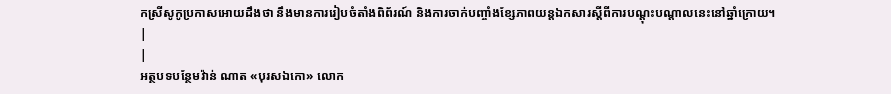កស្រីសូកូប្រកាសអោយដឹងថា នឹងមានការរៀបចំតាំងពិព័រណ៍ និងការចាក់បញ្ចាំងខ្សែភាពយន្តឯកសារស្តីពីការបណ្តុះបណ្តាលនេះនៅឆ្នាំក្រោយ។
|
|
អត្ថបទបន្ថែមវ៉ាន់ ណាត «បុរសឯកោ» លោក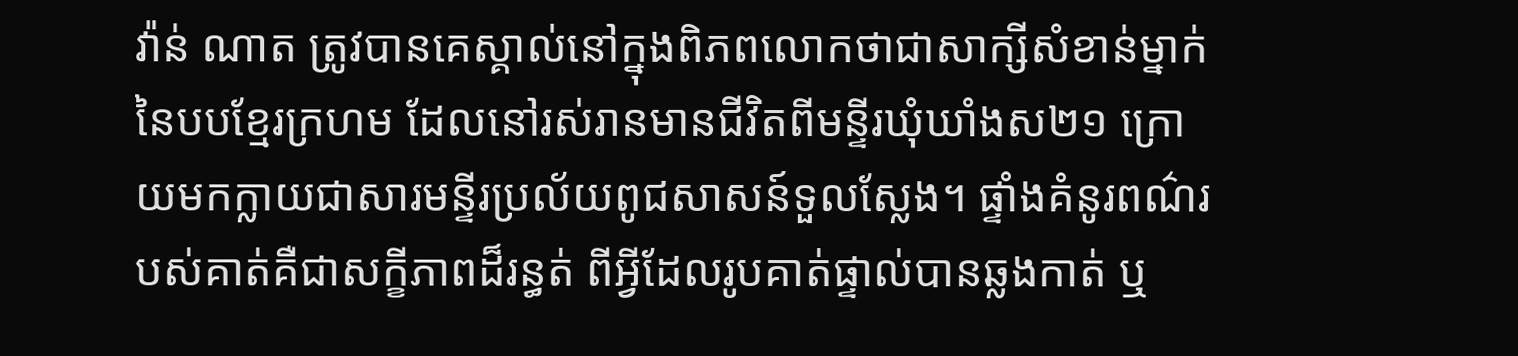វ៉ាន់ ណាត ត្រូវបានគេស្គាល់នៅក្នុងពិភពលោកថាជាសាក្សីសំខាន់ម្នាក់នៃបបខ្មែរក្រហម ដែលនៅរស់រានមានជីវិតពីមន្ទីរឃុំឃាំងស២១ ក្រោយមកក្លាយជាសារមន្ទីរប្រល័យពូជសាសន៍ទួលស្លែង។ ផ្ទាំងគំនូរពណ៌របស់គាត់គឺជាសក្ខីភាពដ៏រន្ធត់ ពីអ្វីដែលរូបគាត់ផ្ទាល់បានឆ្លងកាត់ ឬ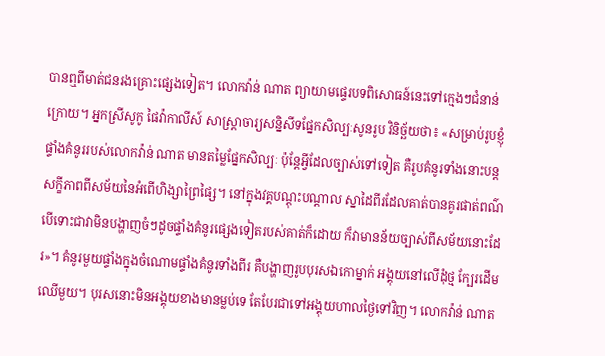បានឮពីមាត់ជនរងគ្រោះផ្សេងទៀត។ លោកវ៉ាន់ ណាត ព្យាយាមផ្ទេរបទពិសោធន៍នេះទៅក្មេងៗជំនាន់ក្រោយ។ អ្នកស្រីសូកូ ផៃវ៉ាកាលីស៍ សាស្រ្តាចារ្យសន្និសីទផ្នែកសិល្បៈសូនរូប វិនិច្ឆ័យថា៖ «សម្រាប់រូបខ្ញុំ ផ្ទាំងគំនូររបស់លោកវ៉ាន់ ណាត មានតម្លៃផ្នែកសិល្បៈ ប៉ុន្តែអ្វីដែលច្បាស់ទៅទៀត គឺរូបគំនូរទាំងនោះបន្តសក្ខីភាពពីសម័យនៃអំពើហិង្សាព្រៃផ្សៃ។ នៅក្នុងវគ្គបណ្តុះបណ្តាល ស្នាដៃពីរដែលគាត់បានគូរផាត់ពណ៌ បើទោះជាវាមិនបង្ហាញចំៗដូចផ្ទាំងគំនូរផ្សេងទៀតរបស់គាត់ក៏ដោយ ក៏វាមានន័យច្បាស់ពីសម័យនោះដែរ»។ គំនូរមួយផ្ទាំងក្នុងចំណោមផ្ទាំងគំនូរទាំងពីរ គឺបង្ហាញរូបបុរសឯកោម្នាក់ អង្គុយនៅលើដុំថ្ម ក្បែរដើមឈើមួយ។ បុរសនោះមិនអង្គុយខាងមានម្លប់ទេ តែបែរជាទៅអង្គុយហាលថ្ងៃទៅវិញ។ លោកវ៉ាន់ ណាត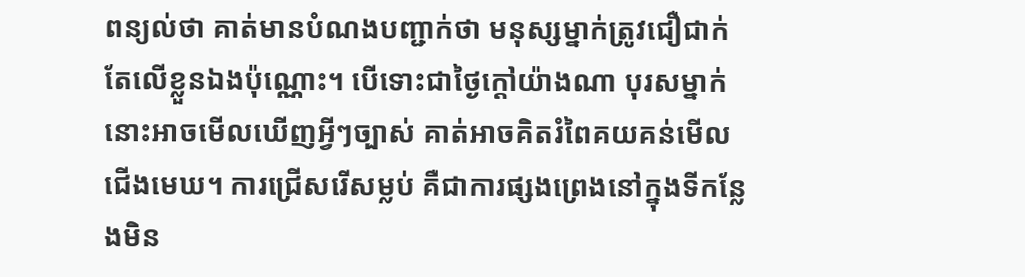ពន្យល់ថា គាត់មានបំណងបញ្ជាក់ថា មនុស្សម្នាក់ត្រូវជឿជាក់តែលើខ្លួនឯងប៉ុណ្ណោះ។ បើទោះជាថ្ងៃក្តៅយ៉ាងណា បុរសម្នាក់នោះអាចមើលឃើញអ្វីៗច្បាស់ គាត់អាចគិតរំពៃគយគន់មើលជើងមេឃ។ ការជ្រើសរើសម្លប់ គឺជាការផ្សងព្រេងនៅក្នុងទីកន្លែងមិន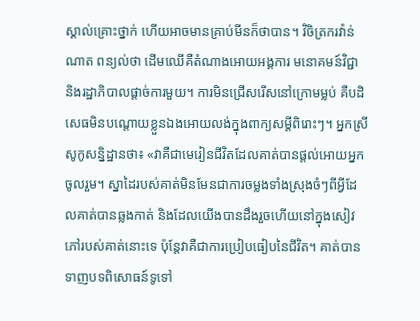ស្គាល់គ្រោះថ្នាក់ ហើយអាចមានគ្រាប់មីនក៏ថាបាន។ វិចិត្រករវ៉ាន់ ណាត ពន្យល់ថា ដើមឈើគឺតំណាងអោយអង្គការ មនោគមន៍វិជ្ជា និងរដ្ឋាភិបាលផ្តាច់ការមួយ។ ការមិនជ្រើសរើសនៅក្រោមម្លប់ គឺបដិសេធមិនបណ្តោយខ្លួនឯងអោយលង់ក្នុងពាក្យសម្តីពិរោះៗ។ អ្នកស្រីសូកូសន្និដ្ឋានថា៖ «វាគឺជាមេរៀនជីវិតដែលគាត់បានផ្តល់អោយអ្នកចូលរួម។ ស្នាដៃរបស់គាត់មិនមែនជាការចម្លងទាំងស្រុងចំៗពីអ្វីដែលគាត់បានឆ្លងកាត់ និងដែលយើងបានដឹងរួចហើយនៅក្នុងសៀវភៅរបស់គាត់នោះទេ ប៉ុន្តែវាគឺជាការប្រៀបធៀបនៃជីវិត។ គាត់បានទាញបទពិសោធន៍ទូទៅ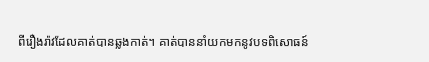ពីរឿងរ៉ាវដែលគាត់បានឆ្លងកាត់។ គាត់បាននាំយកមកនូវបទពិសោធន៍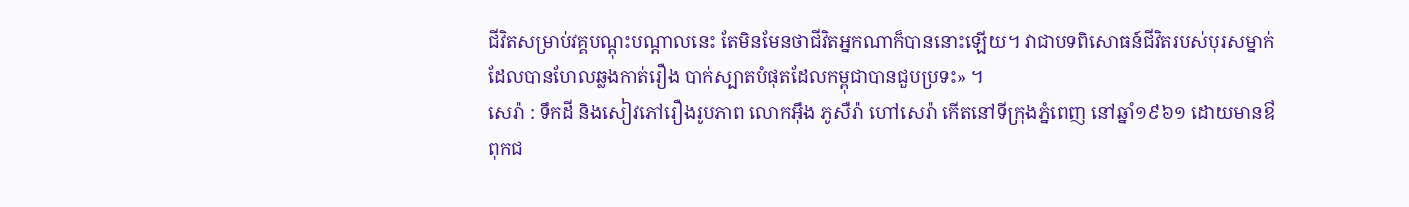ជីវិតសម្រាប់វគ្គបណ្តុះបណ្តាលនេះ តែមិនមែនថាជីវិតអ្នកណាក៏បាននោះឡើយ។ វាជាបទពិសោធន៍ជីវិតរបស់បុរសម្នាក់ដែលបានហែលឆ្លងកាត់រឿង បាក់ស្បាតបំផុតដែលកម្ពុជាបានជួបប្រទះ» ។
សេរ៉ា : ទឹកដី និងសៀវភៅរឿងរូបភាព លោកអ៊ឹង ភូសឺរ៉ា ហៅសេរ៉ា កើតនៅទីក្រុងភ្នំពេញ នៅឆ្នាំ១៩៦១ ដោយមានឳពុកជ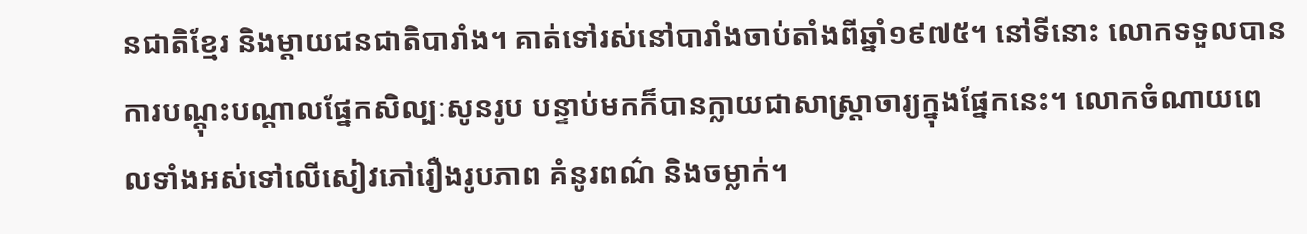នជាតិខ្មែរ និងម្តាយជនជាតិបារាំង។ គាត់ទៅរស់នៅបារាំងចាប់តាំងពីឆ្នាំ១៩៧៥។ នៅទីនោះ លោកទទួលបានការបណ្តុះបណ្តាលផ្នែកសិល្បៈសូនរូប បន្ទាប់មកក៏បានក្លាយជាសាស្រ្តាចារ្យក្នុងផ្នែកនេះ។ លោកចំណាយពេលទាំងអស់ទៅលើសៀវភៅរឿងរូបភាព គំនូរពណ៌ និងចម្លាក់។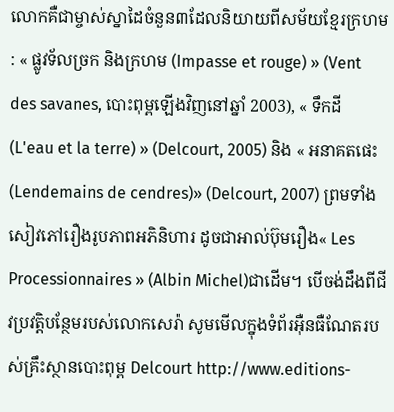លោកគឺជាម្ចាស់ស្នាដៃចំនួន៣ដែលនិយាយពីសម័យខ្មែរក្រហម : « ផ្លូវទ័លច្រក និងក្រហម (Impasse et rouge) » (Vent des savanes, បោះពុម្ពឡើងវិញនៅឆ្នាំ 2003), « ទឹកដី (L'eau et la terre) » (Delcourt, 2005) និង « អនាគតផេះ (Lendemains de cendres)» (Delcourt, 2007) ព្រមទាំងសៀវភៅរឿងរូបភាពអភិនិហារ ដូចជាអាល់ប៊ុមរឿង« Les Processionnaires » (Albin Michel)ជាដើម។ បើចង់ដឹងពីជីវប្រវត្តិបន្ថែមរបស់លោកសេរ៉ា សូមមើលក្នុងទំព័រអ៊ឺនធឺណែតរបស់គ្រឹះស្ថានបោះពុម្ព Delcourt http://www.editions-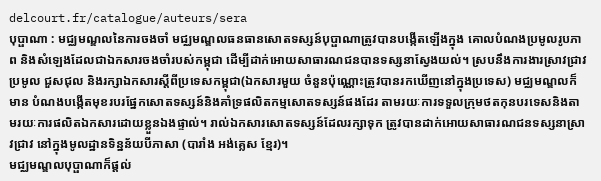delcourt.fr/catalogue/auteurs/sera
បុប្ផាណា : មជ្ឈមណ្ឌលនៃការចងចាំ មជ្ឈមណ្ឌលធនធានសោតទស្សន៍បុប្ផាណាត្រូវបានបង្កើតឡើងក្នុង គោលបំណងប្រមូលរូបភាព និងសំឡេងដែលជាឯកសារចងចាំរបស់កម្ពុជា ដើម្បីដាក់អោយសាធារណជនបានទស្សនាស្វែងយល់។ ស្របនឹងការងារស្រាវជ្រាវ ប្រមូល ជួសជុល និងរក្សាឯកសារស្តីពីប្រទេសកម្ពុជា(ឯកសារមួយ ចំនួនប៉ុណ្ណោះត្រូវបានរកឃើញនៅក្នុងប្រទេស) មជ្ឈមណ្ឌលក៏មាន បំណងបង្កើតមុខរបរផ្នែកសោតទស្សន៍និងគាំទ្រផលិតកម្មសោតទស្សន៍ផងដែរ តាមរយៈការទទួលក្រុមថតកុនបរទេសនិងតាមរយៈការផលិតឯកសារដោយខ្លួនឯងផ្ទាល់។ រាល់ឯកសារសោតទស្សន៍ដែលរក្សាទុក ត្រូវបានដាក់អោយសាធារណជនទស្សនាស្រាវជ្រាវ នៅក្នុងមូលដ្ឋានទិន្នន័យបីភាសា (បារាំង អង់គ្លេស ខ្មែរ)។
មជ្ឈមណ្ឌលបុប្ផាណាក៏ផ្តល់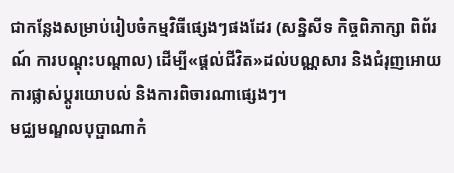ជាកន្លែងសម្រាប់រៀបចំកម្មវិធីផ្សេងៗផងដែរ (សន្និសីទ កិច្ចពិភាក្សា ពិព័រណ៍ ការបណ្តុះបណ្តាល) ដើម្បី«ផ្តល់ជីវិត»ដល់បណ្ណសារ និងជំរុញអោយការផ្លាស់ប្តូរយោបល់ និងការពិចារណាផ្សេងៗ។
មជ្ឈមណ្ឌលបុប្ផាណាកំ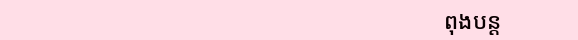ពុងបន្ត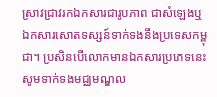ស្រាវជ្រាវរកឯកសារជារូបភាព ជាសំឡេងឬឯកសារសោតទស្សន៍ទាក់ទងនឹងប្រទេសកម្ពុជា។ ប្រសិនបើលោកមានឯកសារប្រភេទនេះ សូមទាក់ទងមជ្ឈមណ្ឌល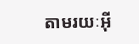តាមរយៈអ៊ី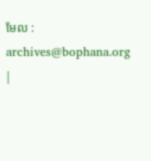មែល : archives@bophana.org
|